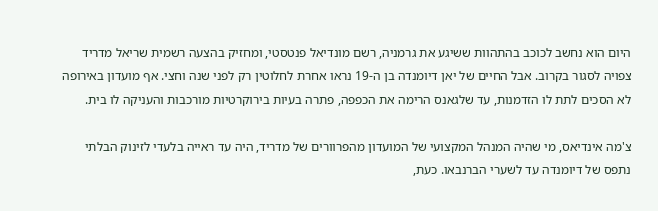היום הוא נחשב לכוכב בהתהוות ששיגע את גרמניה, רשם מונדיאל פנטסטי, ומחזיק בהצעה רשמית שריאל מדריד צפויה לסגור בקרוב. אבל החיים של יאן דיומנדה בן ה-19 נראו אחרת לחלוטין רק לפני שנה וחצי. אף מועדון באירופה לא הסכים לתת לו הזדמנות, עד שלגאנס הרימה את הכפפה, פתרה בעיות בירוקרטיות מורכבות והעניקה לו בית.

צ'מה אינדיאס, מי שהיה המנהל המקצועי של המועדון מהפרוורים של מדריד, היה עד ראייה בלעדי לזינוק הבלתי נתפס של דיומנדה עד לשערי הברנבאו. כעת,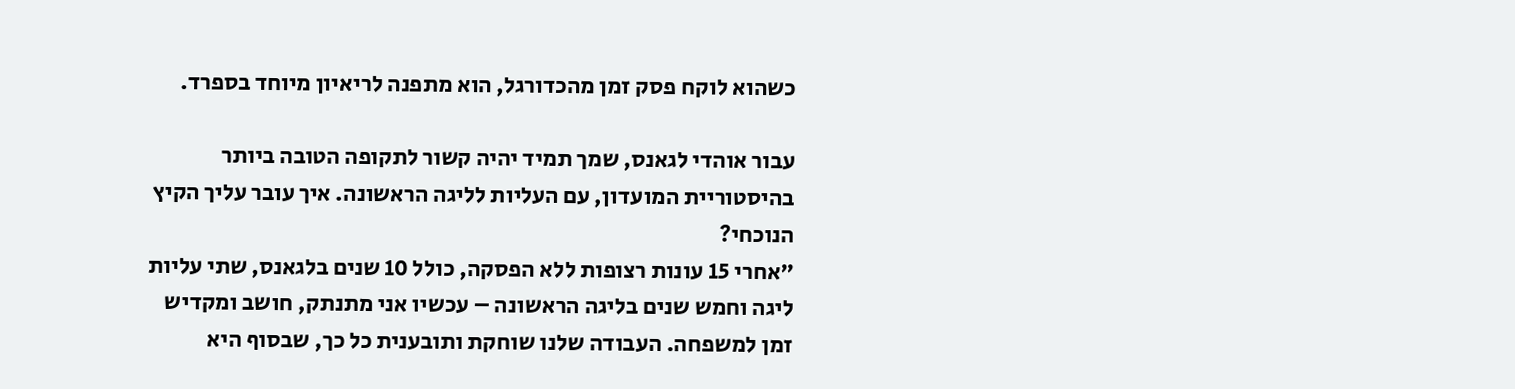כשהוא לוקח פסק זמן מהכדורגל, הוא מתפנה לריאיון מיוחד בספרד.

עבור אוהדי לגאנס, שמך תמיד יהיה קשור לתקופה הטובה ביותר בהיסטוריית המועדון, עם העליות לליגה הראשונה. איך עובר עליך הקיץ הנוכחי?
"אחרי 15 עונות רצופות ללא הפסקה, כולל 10 שנים בלגאנס, שתי עליות ליגה וחמש שנים בליגה הראשונה – עכשיו אני מתנתק, חושב ומקדיש זמן למשפחה. העבודה שלנו שוחקת ותובענית כל כך, שבסוף היא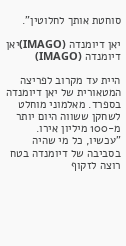סוחטת אותך לחלוטין".

יאן דיומנדה (IMAGO)יאן דיומנדה (IMAGO)

היית עד מקרוב לפריצה המטאורית של יאן דיומנדה בספרד. מאלמוני מוחלט לשחקן ששווה היום יותר מ-100 מיליון אירו.
"עכשיו, כל מי שהיה בסביבה של דיומנדה בטח רוצה לזקוף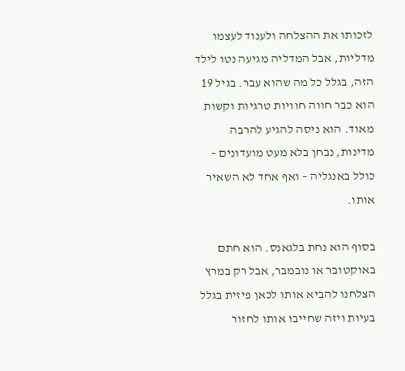לזכותו את ההצלחה ולענוד לעצמו מדליות, אבל המדליה מגיעה נטו לילד הזה, בגלל כל מה שהוא עבר. בגיל 19 הוא כבר חווה חוויות טרגיות וקשות מאוד. הוא ניסה להגיע להרבה מדינות, נבחן בלא מעט מועדונים – כולל באנגליה – ואף אחד לא השאיר אותו.

בסוף הוא נחת בלגאנס. הוא חתם באוקטובר או נובמבר, אבל רק במרץ הצלחנו להביא אותו לכאן פיזית בגלל בעיות ויזה שחייבו אותו לחזור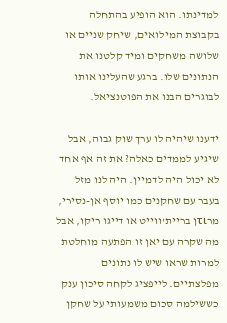למדינתו. הוא הופיע בהתחלה בקבוצת המילואים, שיחק שניים או שלושה משחקים ומיד קלטנו את הנתונים שלו. ברגע שהעלינו אותו לבוגרים הבנו את הפוטנציאל.

ידענו שיהיה לו ערך שוק גבוה, אבל שיגיע לממדים כאלה? את זה אף אחד לא יכול היה לדמיין. היה לנו מזל בעבר עם שחקנים כמו יוסף אן-נסירי, מרτιן בריית'ווייט או דייגו ריקו, אבל מה שקרה עם יאן זו הפתעה מוחלטת למרות שראו שיש לו נתונים מפלצתיים. לייפציג לקחה סיכון ענק כששילמה סכום משמעותי על שחקן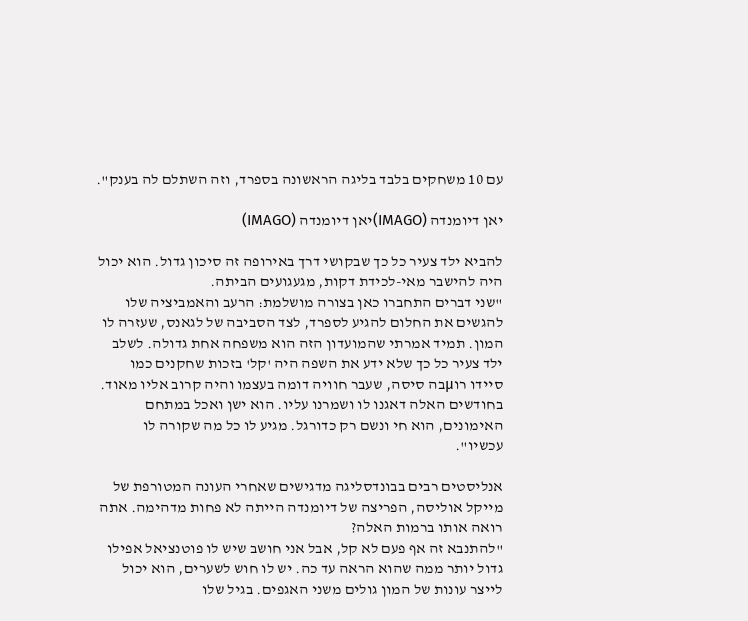עם 10 משחקים בלבד בליגה הראשונה בספרד, וזה השתלם לה בענק".

יאן דיומנדה (IMAGO)יאן דיומנדה (IMAGO)

להביא ילד צעיר כל כך שבקושי דרך באירופה זה סיכון גדול. הוא יכול היה להישבר מאי-לכידת דקות, מגעגועים הביתה.
"שני דברים התחברו כאן בצורה מושלמת: הרעב והאמביציה שלו להגשים את החלום להגיע לספרד, לצד הסביבה של לגאנס, שעזרה לו המון. תמיד אמרתי שהמועדון הזה הוא משפחה אחת גדולה. לשלב ילד צעיר כל כך שלא ידע את השפה היה 'קל' בזכות שחקנים כמו סיידו רוμבה סיסה, שעבר חוויה דומה בעצמו והיה קרוב אליו מאוד. בחודשים האלה דאגנו לו ושמרנו עליו. הוא ישן ואכל במתחם האימונים, הוא חי ונשם רק כדורגל. מגיע לו כל מה שקורה לו עכשיו".

אנליסטים רבים בבונדסליגה מדגישים שאחרי העונה המטורפת של מייקל אוליסה, הפריצה של דיומנדה הייתה לא פחות מדהימה. אתה רואה אותו ברמות האלה?
"להתנבא זה אף פעם לא קל, אבל אני חושב שיש לו פוטנציאל אפילו גדול יותר ממה שהוא הראה עד כה. יש לו חוש לשערים, הוא יכול לייצר עונות של המון גולים משני האגפים. בגיל שלו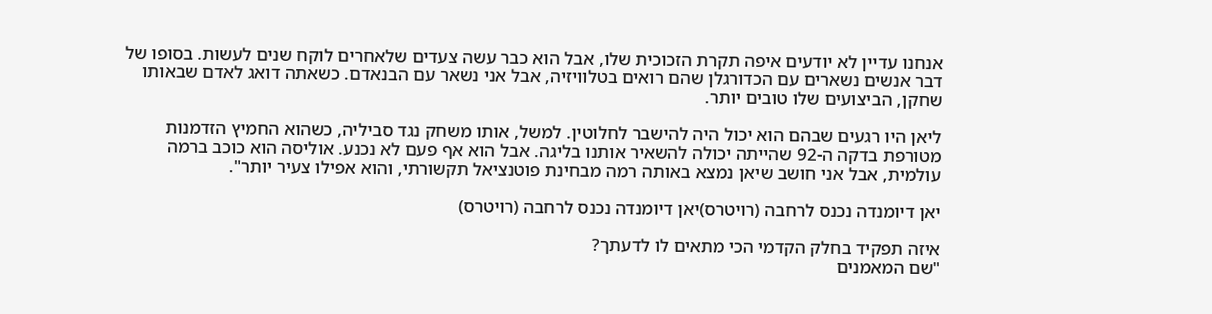אנחנו עדיין לא יודעים איפה תקרת הזכוכית שלו, אבל הוא כבר עשה צעדים שלאחרים לוקח שנים לעשות. בסופו של דבר אנשים נשארים עם הכדורגלן שהם רואים בטלוויזיה, אבל אני נשאר עם הבנאדם. כשאתה דואג לאדם שבאותו שחקן, הביצועים שלו טובים יותר.

ליאן היו רגעים שבהם הוא יכול היה להישבר לחלוטין. למשל, אותו משחק נגד סביליה, כשהוא החמיץ הזדמנות מטורפת בדקה ה-92 שהייתה יכולה להשאיר אותנו בליגה. אבל הוא אף פעם לא נכנע. אוליסה הוא כוכב ברמה עולמית, אבל אני חושב שיאן נמצא באותה רמה מבחינת פוטנציאל תקשורתי, והוא אפילו צעיר יותר".

יאן דיומנדה נכנס לרחבה (רויטרס)יאן דיומנדה נכנס לרחבה (רויטרס)

איזה תפקיד בחלק הקדמי הכי מתאים לו לדעתך?
"שם המאמנים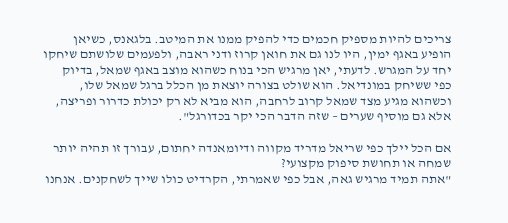צריכים להיות מספיק חכמים כדי להפיק ממנו את המיטב. בלגאנס, כשיאן הופיע באגף ימין, היו לנו גם את חואן קרוז ודני ראבה, ולפעמים שלושתם שיחקו יחד על המגרש. לדעתי, יאן מרגיש הכי בנוח כשהוא מוצב באגף שמאל, בדיוק כפי ששיחק במונדיאל. הוא שולט בצורה יוצאת מן הכלל ברגל שמאל שלו, וכשהוא מגיע מצד שמאל קרוב לרחבה, הוא מביא לא רק יכולת כדרור ופריצה, אלא גם מוסיף שערים – שזה הדבר הכי יקר בכדורגל".

אם הכל יילך כפי שריאל מדריד מקווה ודיומאנדה יחתום, עבורך זו תהיה יותר שמחה או תחושת סיפוק מקצועי?
"אתה תמיד מרגיש גאה, אבל כפי שאמרתי, הקרדיט כולו שייך לשחקנים. אנחנו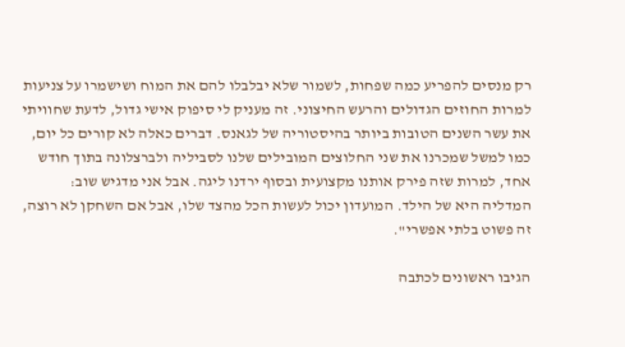רק מנסים להפריע כמה שפחות, לשמור שלא יבלבלו להם את המוח ושישמרו על צניעות למרות החוזים הגדולים והרעש החיצוני. זה מעניק לי סיפוק אישי גדול, לדעת שחוויתי את עשר השנים הטובות ביותר בהיסטוריה של לגאנס. דברים כאלה לא קורים כל יום, כמו למשל שמכרנו את שני החלוצים המובילים שלנו לסביליה ולברצלונה בתוך חודש אחד, למרות שזה פירק אותנו מקצועית ובסוף ירדנו ליגה. אבל אני מדגיש שוב: המדליה היא של הילד. המועדון יכול לעשות הכל מהצד שלו, אבל אם השחקן לא רוצה, זה פשוט בלתי אפשרי".

הגיבו ראשונים לכתבה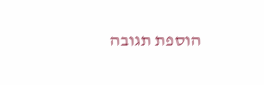הוספת תגובה